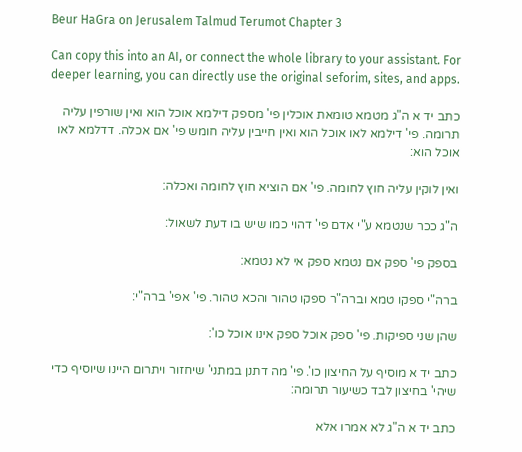Beur HaGra on Jerusalem Talmud Terumot Chapter 3

Can copy this into an AI, or connect the whole library to your assistant. For deeper learning, you can directly use the original seforim, sites, and apps.

כתב יד א ה"ג מטמא טומאת אוכלין פי' מספק דילמא אוכל הוא ואין שורפין עליה תרומה. פי' דילמא לאו אוכל הוא ואין חייבין עליה חומש פי' אם אכלה. דדלמא לאו אוכל הוא:

ואין לוקין עליה חוץ לחומה. פי' אם הוציא חוץ לחומה ואכלה:

ה"ג ככר שנטמא ע"י אדם פי' דהוי כמו שיש בו דעת לשאול:

בספק פי' ספק אם נטמא ספק אי לא נטמא:

ברה"י ספקו טמא וברה"ר ספקו טהור והכא טהור. פי' אפי' ברה"י:

שהן שני ספיקות. פי' ספק אוכל ספק אינו אוכל כו':

כתב יד א מוסיף על החיצון כו'. פי' מה דתנן במתני' שיחזור ויתרום היינו שיוסיף כדי שיהי' בחיצון לבד כשיעור תרומה:

כתב יד א ה"ג לא אמרו אלא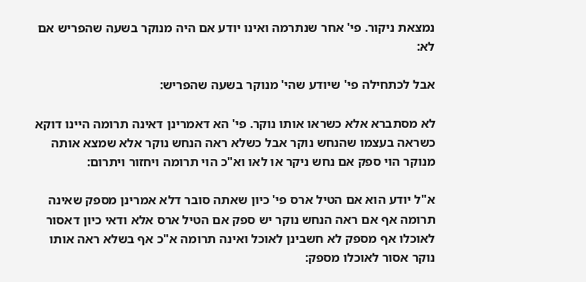נמצאת ניקור. פי' אחר שנתרמה ואינו יודע אם היה מנוקר בשעה שהפריש אם לא:

אבל לכתחילה פי' שיודע שהי' מנוקר בשעה שהפריש:

לא מסתברא אלא כשראו אותו נוקר. פי' הא דאמרינן דאינה תרומה היינו דוקא כשראה בעצמו שהנחש נוקר אבל כשלא ראה הנחש נוקר אלא שמצא אותה מנוקר הוי ספק אם נחש ניקר או לאו וא"כ הוי תרומה ויחזור ויתרום:

א"ל יודע הוא אם הטיל ארס פי' כיון שאתה סובר דלא אמרינן מספק שאינה תרומה אף אם ראה הנחש נוקר יש ספק אם הטיל ארס אלא ודאי כיון דאסור לאוכלו אף מספק לא חשבינן לאוכל ואינה תרומה א"כ אף בשלא ראה אותו נוקר אסור לאוכלו מספק: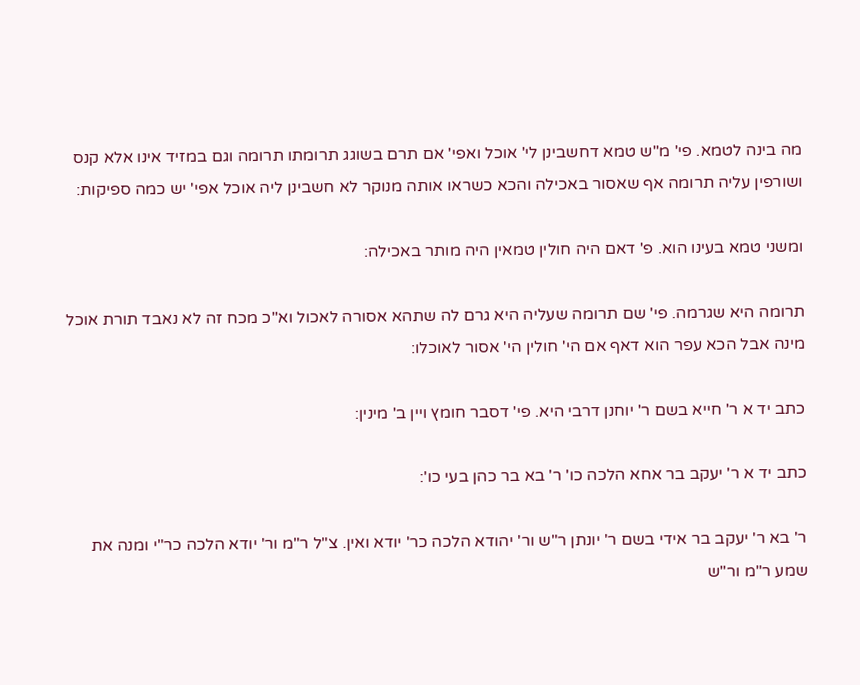מה בינה לטמא. פי' מ"ש טמא דחשבינן לי' אוכל ואפי' אם תרם בשוגג תרומתו תרומה וגם במזיד אינו אלא קנס ושורפין עליה תרומה אף שאסור באכילה והכא כשראו אותה מנוקר לא חשבינן ליה אוכל אפי' יש כמה ספיקות:

ומשני טמא בעינו הוא. פ' דאם היה חולין טמאין היה מותר באכילה:

תרומה היא שגרמה. פי' שם תרומה שעליה היא גרם לה שתהא אסורה לאכול וא"כ מכח זה לא נאבד תורת אוכל מינה אבל הכא עפר הוא דאף אם הי' חולין הי' אסור לאוכלו:

כתב יד א ר' חייא בשם ר' יוחנן דרבי היא. פי' דסבר חומץ ויין ב' מינין:

כתב יד א ר' יעקב בר אחא הלכה כו' ר' בא בר כהן בעי כו':

ר' בא ר' יעקב בר אידי בשם ר' יונתן ר"ש ור' יהודא הלכה כר' יודא ואין. צ"ל ר"מ ור' יודא הלכה כר"י ומנה את שמע ר"מ ור"ש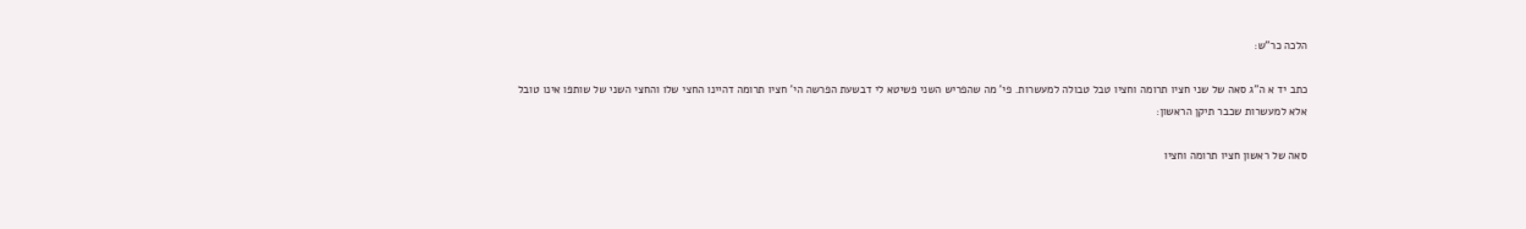הלכה כר"ש:

כתב יד א ה"ג סאה של שני חציו תרומה וחציו טבל טבולה למעשרות. פי' מה שהפריש השני פשיטא לי דבשעת הפרשה הי' חציו תרומה דהיינו החצי שלו והחצי השני של שותפו אינו טובל אלא למעשרות שכבר תיקן הראשון:

סאה של ראשון חציו תרומה וחציו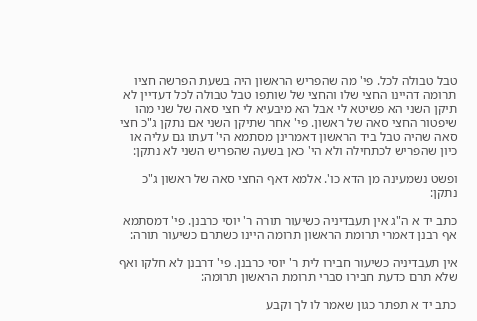טבל טבולה לכל. פי' מה שהפריש הראשון היה בשעת הפרשה חציו תרומה דהיינו החצי שלו והחצי של שותפו טבל טבולה לכל דעדיין לא תיקן השני הא פשיטא לי אבל הא מיבעיא לי חצי סאה של שני מהו שיפטור החצי סאה של ראשון. פי' אחר שתיקן השני אם נתקן ג"כ חצי סאה שהיה טבל ביד הראשון דאמרינן מסתמא הי' דעתו גם עליה או כיון שהפריש לכתחילה ולא הי' כאן בשעה שהפריש השני לא נתקן:

ופשט נשמעינה מן הדא כו'. אלמא דאף החצי סאה של ראשון ג"כ נתקן:

כתב יד א ה"ג אין תעבדיניה כשיעור תורה ר' יוסי כרבנן. פי' דמסתמא אף רבנן דאמרי תרומת הראשון תרומה היינו כשתרם כשיעור תורה:

אין תעבדיניה כשיעור חבירו לית ר' יוסי כרבנן. פי' דרבנן לא חלקו ואף שלא תרם כדעת חבירו סברי תרומת הראשון תרומה:

כתב יד א תפתר כגון שאמר לו לך וקבע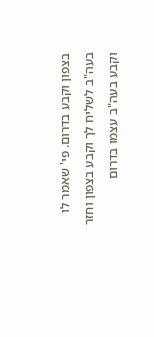בצפון וקבע בדרום. פי' שאמר לו בעה"ב לשליח לך וקבע בצפון וחזר וקבע בעה"ב עצמו בדרום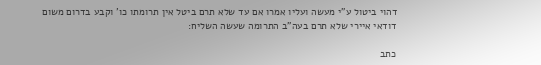דהוי ביטול ע"י מעשה ועליו אמרו אם עד שלא תרם ביטל אין תרומתו כו' וקבע בדרום משום דודאי איירי שלא תרם בעה"ב התרומה שעשה השליח:

כתב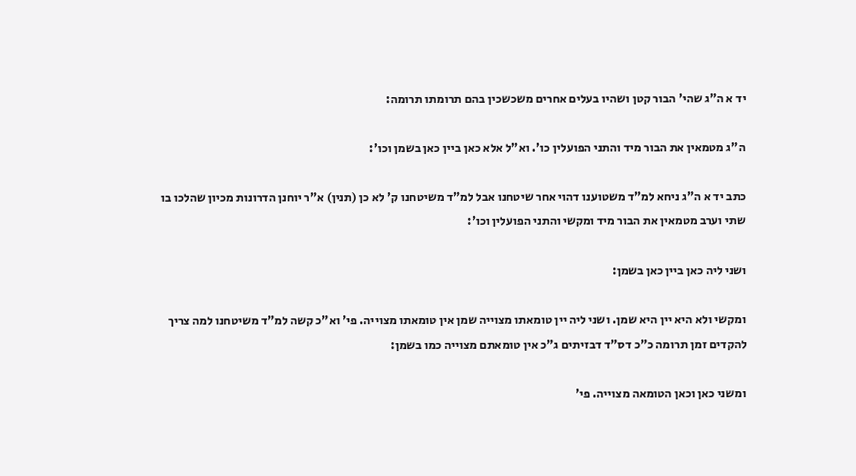יד א ה"ג שהי' הבור קטן ושהיו בעלים אחרים משכשכין בהם תרומתו תרומה:

ה"ג מטמאין את הבור מיד והתני הפועלין כו'. וא"ל אלא כאן ביין כאן בשמן וכו':

כתב יד א ה"ג ניחא למ"ד משטוענו דהוי אחר שיטחנו אבל למ"ד משיטחנו ק' לא כן (תנין) א"ר יוחנן הדרונות מכיון שהלכו בו שתי וערב מטמאין את הבור מיד ומקשי והתני הפועלין וכו':

ושני ליה כאן ביין כאן בשמן:

ומקשי ולא היא יין היא שמן. ושני ליה יין טומאתו מצוייה שמן אין טומאתו מצוייה. פי' וא"כ קשה למ"ד משיטחנו למה צריך להקדים זמן תרומה כ"כ דס"ד דבזיתים ג"כ אין טומאתם מצוייה כמו בשמן:

ומשני כאן וכאן הטומאה מצוייה. פי'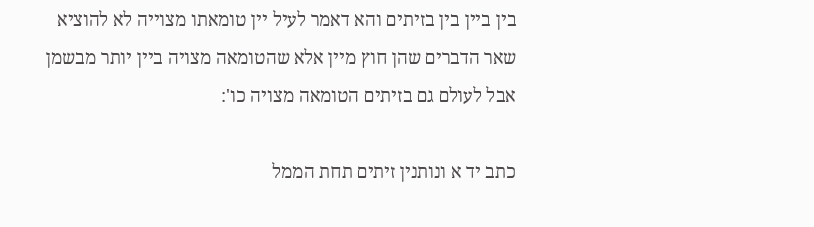בין ביין בין בזיתים והא דאמר לעיל יין טומאתו מצוייה לא להוציא שאר הדברים שהן חוץ מיין אלא שהטומאה מצויה ביין יותר מבשמן אבל לעולם גם בזיתים הטומאה מצויה כו':

כתב יד א ונותנין זיתים תחת הממל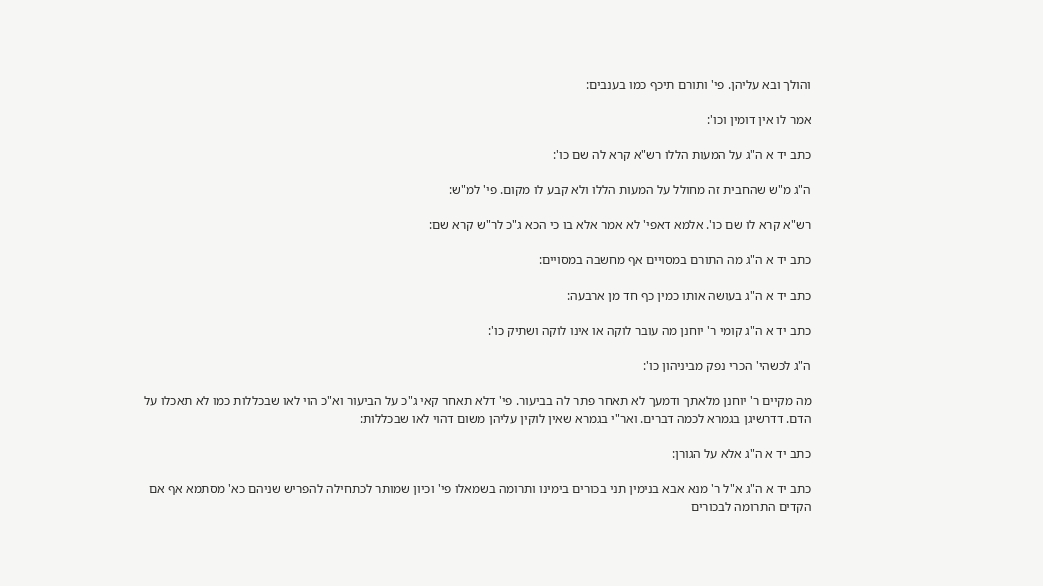והולך ובא עליהן. פי' ותורם תיכף כמו בענבים:

אמר לו אין דומין וכו':

כתב יד א ה"ג על המעות הללו רש"א קרא לה שם כו':

ה"ג מ"ש שהחבית זה מחולל על המעות הללו ולא קבע לו מקום. פי' למ"ש:

רש"א קרא לו שם כו'. אלמא דאפי' לא אמר אלא בו כי הכא ג"כ לר"ש קרא שם:

כתב יד א ה"ג מה התורם במסויים אף מחשבה במסויים:

כתב יד א ה"ג בעושה אותו כמין כף חד מן ארבעה:

כתב יד א ה"ג קומי ר' יוחנן מה עובר לוקה או אינו לוקה ושתיק כו':

ה"ג לכשהי' הכרי נפק מביניהון כו':

מה מקיים ר' יוחנן מלאתך ודמעך לא תאחר פתר לה בביעור. פי' דלא תאחר קאי ג"כ על הביעור וא"כ הוי לאו שבכללות כמו לא תאכלו על הדם. דדרשיגן בגמרא לכמה דברים. ואר"י בגמרא שאין לוקין עליהן משום דהוי לאו שבכללות:

כתב יד א ה"ג אלא על הגורן:

כתב יד א ה"ג א"ל ר' מנא אבא בנימין תני בכורים בימינו ותרומה בשמאלו פי' וכיון שמותר לכתחילה להפריש שניהם כא' מסתמא אף אם הקדים התרומה לבכורים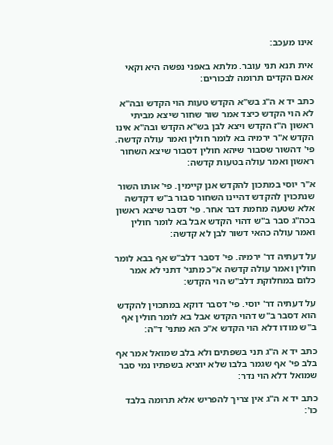אינו מעכב:

אית תנא תני עובר. מלתא באפני נפשה היא וקאי אאם הקדים תרומה לבכורים:

כתב יד א ה"ג בש"א הקדש טעות הוי הקדש ובה"א לא הוי הקדש כיצד אמר שור שחור שיצא מביתי ראשון ה"ז הקדש ויצא לבן בש"א הקדש ובה"א אינו הקדש א"ר ירמיה בא לומר חולין ואמר עולה קדשה. פי' דהשור שסבור שיהא חולין דסבור שיצא השחור ראשון ואמר עולה בטעות קדשה:

א"ר יוסי במתכון להקדש אנן קיימין. פי' אותו השור שנתכוין להקדש דהיינו השחור סבור ב"ש דקדשה אלא שטעה מחמת דבר אחר. פי' דסבר שיצא ראשון בכה"ג סבר ב"ש דהוי הקדש אבל בא לומר חולין ואמר עולה כהאי דשור לבן לא קדשה:

על דעתיה דר' ירמיה. פי' דסבר דלב"ש אף בבא לומר חולין ואמר עולה קדשה א"כ מתני' דתני לא אמר כלום במחלוקת דלב"ש הוי הקדש:

על דעתיה דר' יוסי. פי' דסבר דוקא במתכוין להקדש הוא דסבר ב"ש דהוי הקדש אבל בא לומר חולין אף ב"ש מודו דלא הוי הקדש א"כ הא מתני' ד"ה:

כתב יד א ה"ג תני בשפתים ולא בלב שמואל אמר אף בלב פי' אף שגמר בלבו שלא יוציא בשפתיו נמי סבר שמואל דלא הוי נדר:

כתב יד א ה"ג אין צריך להפריש אלא תרומה בלבד כו':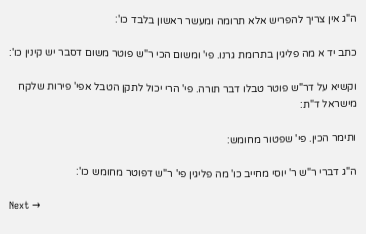ה"ג אין צריך להפריש אלא תרומה ומעשר ראשון בלבד כו':

כתב יד א מה פליגין בתרומת גרנו. פי' ומשום הכי ר"ש פוטר משום דסבר יש קינין כו':

וקשיא על דר"ש פוטר טבלו דבר תורה. פי' הרי יכול לתקן הטבל אפי' פירות שלקח מישראל ד"ת:

ותימר הכין. פי' שפטור מחומש:

ה"ג דברי ר"ש ר' יוסי מחייב כו' מה פליגין פי' ר"ש דפוטר מחומש כו':

Next →